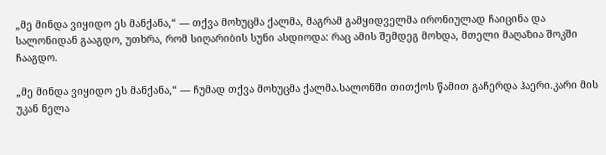„მე მინდა ვიყიდო ეს მანქანა,“ — თქვა მოხუცმა ქალმა, მაგრამ გამყიდველმა ირონიულად ჩაიცინა და სალონიდან გააგდო, უთხრა, რომ სიღარიბის სუნი ასდიოდა: რაც ამის შემდეგ მოხდა, მთელი მაღაზია შოკში ჩააგდო.

„მე მინდა ვიყიდო ეს მანქანა,“ — ჩუმად თქვა მოხუცმა ქალმა.სალონში თითქოს წამით გაჩერდა ჰაერი.კარი მის უკან ნელა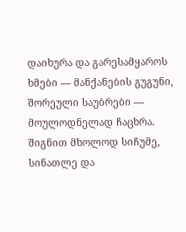დაიხურა და გარესამყაროს ხმები — მანქანების გუგუნი, შორეული საუბრები — მოულოდნელად ჩაცხრა. შიგნით მხოლოდ სიჩუმე, სინათლე და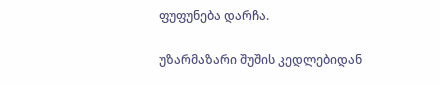ფუფუნება დარჩა.

უზარმაზარი შუშის კედლებიდან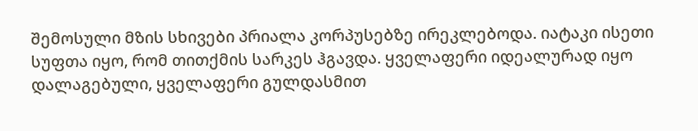შემოსული მზის სხივები პრიალა კორპუსებზე ირეკლებოდა. იატაკი ისეთი სუფთა იყო, რომ თითქმის სარკეს ჰგავდა. ყველაფერი იდეალურად იყო დალაგებული, ყველაფერი გულდასმით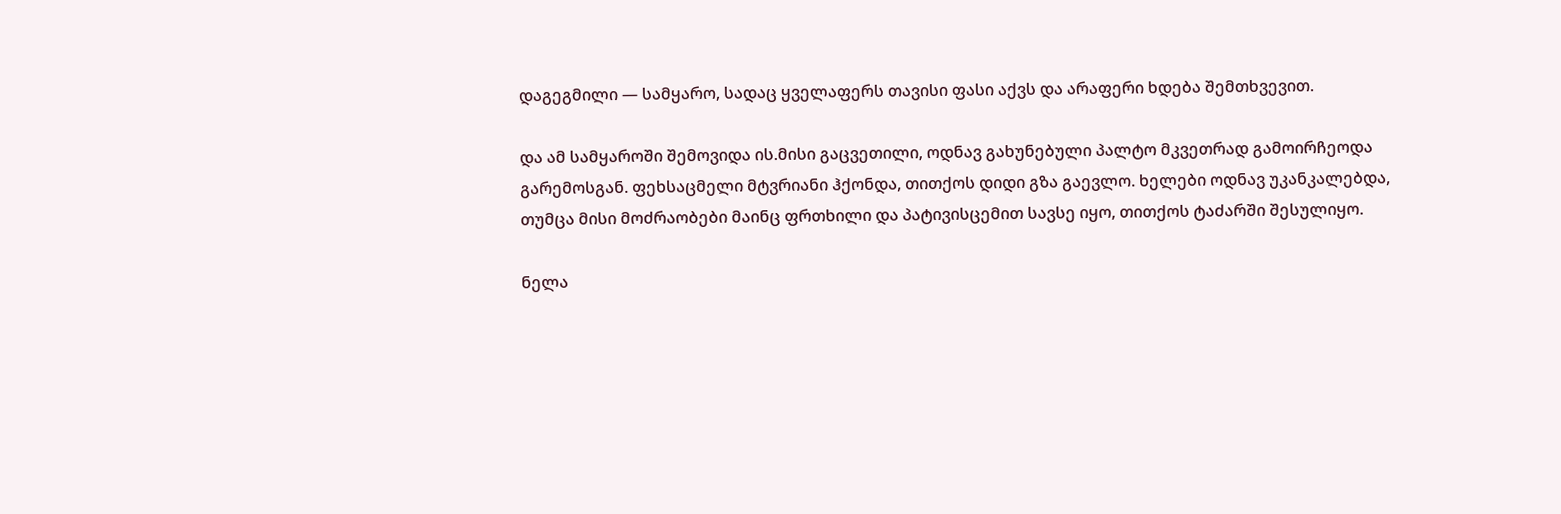დაგეგმილი — სამყარო, სადაც ყველაფერს თავისი ფასი აქვს და არაფერი ხდება შემთხვევით.

და ამ სამყაროში შემოვიდა ის.მისი გაცვეთილი, ოდნავ გახუნებული პალტო მკვეთრად გამოირჩეოდა გარემოსგან. ფეხსაცმელი მტვრიანი ჰქონდა, თითქოს დიდი გზა გაევლო. ხელები ოდნავ უკანკალებდა, თუმცა მისი მოძრაობები მაინც ფრთხილი და პატივისცემით სავსე იყო, თითქოს ტაძარში შესულიყო.

ნელა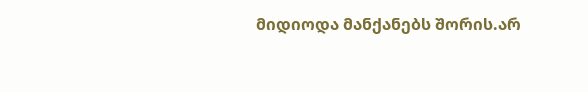მიდიოდა მანქანებს შორის.არ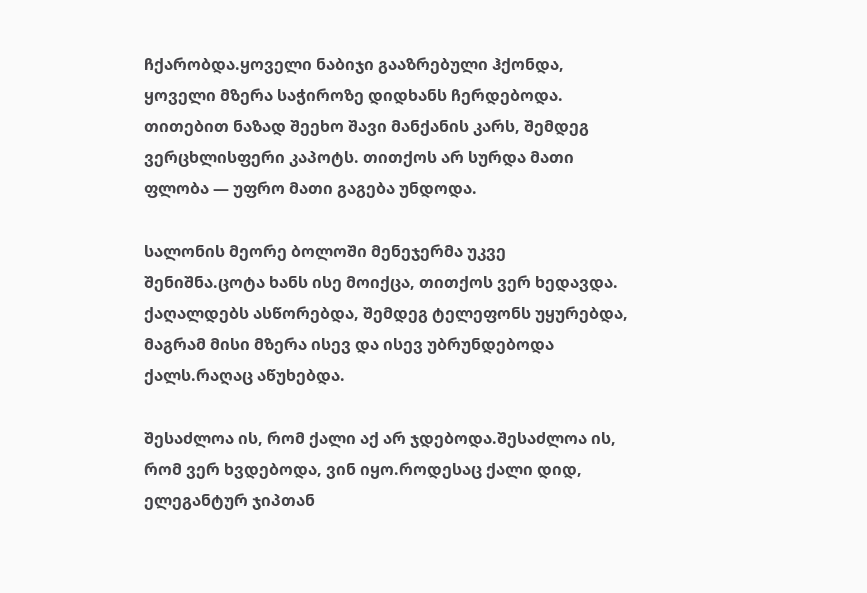ჩქარობდა.ყოველი ნაბიჯი გააზრებული ჰქონდა, ყოველი მზერა საჭიროზე დიდხანს ჩერდებოდა. თითებით ნაზად შეეხო შავი მანქანის კარს, შემდეგ ვერცხლისფერი კაპოტს. თითქოს არ სურდა მათი ფლობა — უფრო მათი გაგება უნდოდა.

სალონის მეორე ბოლოში მენეჯერმა უკვე შენიშნა.ცოტა ხანს ისე მოიქცა, თითქოს ვერ ხედავდა. ქაღალდებს ასწორებდა, შემდეგ ტელეფონს უყურებდა, მაგრამ მისი მზერა ისევ და ისევ უბრუნდებოდა ქალს.რაღაც აწუხებდა.

შესაძლოა ის, რომ ქალი აქ არ ჯდებოდა.შესაძლოა ის, რომ ვერ ხვდებოდა, ვინ იყო.როდესაც ქალი დიდ, ელეგანტურ ჯიპთან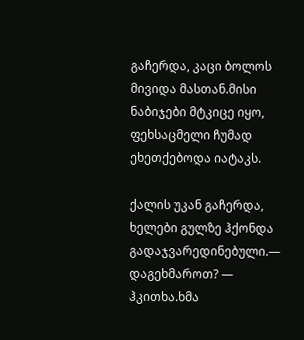გაჩერდა, კაცი ბოლოს მივიდა მასთან.მისი ნაბიჯები მტკიცე იყო, ფეხსაცმელი ჩუმად ეხეთქებოდა იატაკს.

ქალის უკან გაჩერდა, ხელები გულზე ჰქონდა გადაჯვარედინებული.— დაგეხმაროთ? — ჰკითხა.ხმა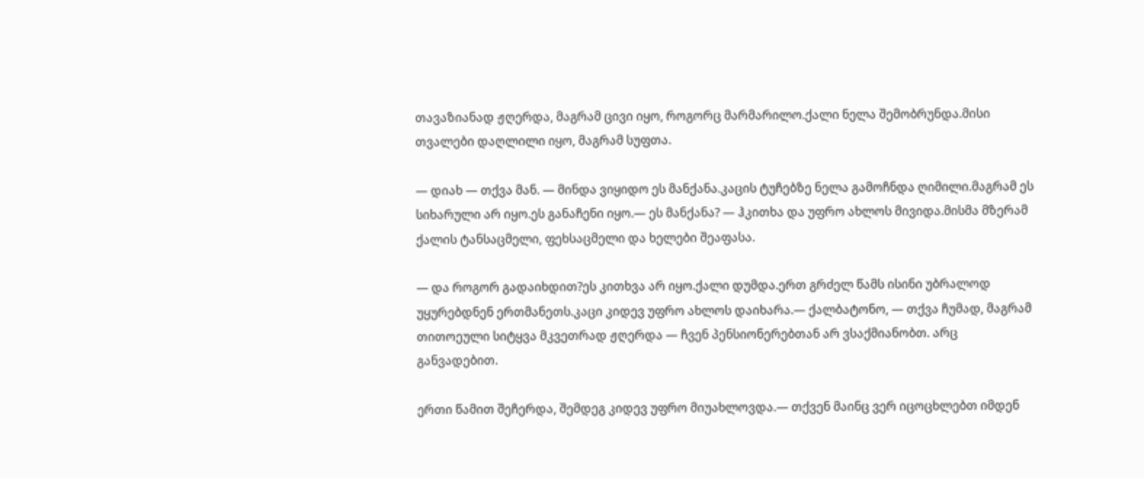თავაზიანად ჟღერდა, მაგრამ ცივი იყო, როგორც მარმარილო.ქალი ნელა შემობრუნდა.მისი თვალები დაღლილი იყო, მაგრამ სუფთა.

— დიახ — თქვა მან. — მინდა ვიყიდო ეს მანქანა.კაცის ტუჩებზე ნელა გამოჩნდა ღიმილი.მაგრამ ეს სიხარული არ იყო.ეს განაჩენი იყო.— ეს მანქანა? — ჰკითხა და უფრო ახლოს მივიდა.მისმა მზერამ ქალის ტანსაცმელი, ფეხსაცმელი და ხელები შეაფასა.

— და როგორ გადაიხდით?ეს კითხვა არ იყო.ქალი დუმდა.ერთ გრძელ წამს ისინი უბრალოდ უყურებდნენ ერთმანეთს.კაცი კიდევ უფრო ახლოს დაიხარა.— ქალბატონო, — თქვა ჩუმად, მაგრამ თითოეული სიტყვა მკვეთრად ჟღერდა — ჩვენ პენსიონერებთან არ ვსაქმიანობთ. არც განვადებით.

ერთი წამით შეჩერდა, შემდეგ კიდევ უფრო მიუახლოვდა.— თქვენ მაინც ვერ იცოცხლებთ იმდენ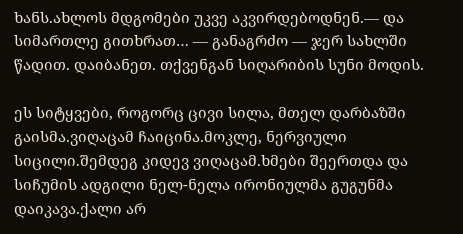ხანს.ახლოს მდგომები უკვე აკვირდებოდნენ.— და სიმართლე გითხრათ… — განაგრძო — ჯერ სახლში წადით. დაიბანეთ. თქვენგან სიღარიბის სუნი მოდის.

ეს სიტყვები, როგორც ცივი სილა, მთელ დარბაზში გაისმა.ვიღაცამ ჩაიცინა.მოკლე, ნერვიული სიცილი.შემდეგ კიდევ ვიღაცამ.ხმები შეერთდა და სიჩუმის ადგილი ნელ-ნელა ირონიულმა გუგუნმა დაიკავა.ქალი არ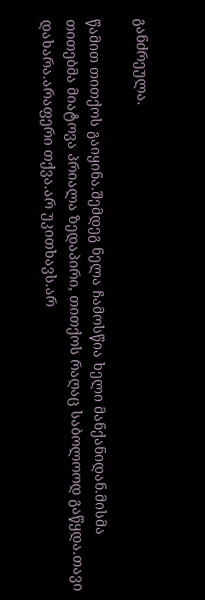განძრეულა.

წამით თითქოს გაიყინა.შემდეგ ნელა ჩამოსწია ხელი მანქანიდან.მისმა თითებმა მიატოვა პრიალა ზედაპირი, თითქოს რაღაც საბოლოოდ გაწყდა.თავი დახარა.არაფერი თქვა.არ უკითხავს.არ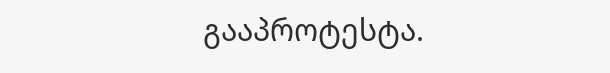გააპროტესტა.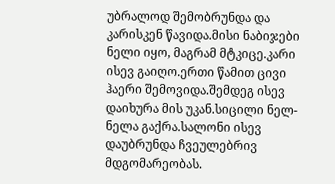უბრალოდ შემობრუნდა და კარისკენ წავიდა.მისი ნაბიჯები ნელი იყო, მაგრამ მტკიცე.კარი ისევ გაიღო.ერთი წამით ცივი ჰაერი შემოვიდა.შემდეგ ისევ დაიხურა მის უკან.სიცილი ნელ-ნელა გაქრა.სალონი ისევ დაუბრუნდა ჩვეულებრივ მდგომარეობას.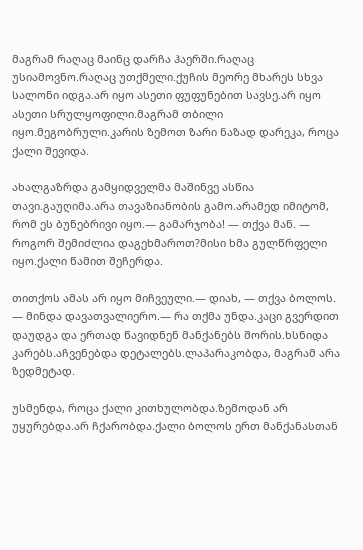მაგრამ რაღაც მაინც დარჩა ჰაერში.რაღაც უსიამოვნო.რაღაც უთქმელი.ქუჩის მეორე მხარეს სხვა სალონი იდგა.არ იყო ასეთი ფუფუნებით სავსე.არ იყო ასეთი სრულყოფილი.მაგრამ თბილი იყო.მეგობრული.კარის ზემოთ ზარი ნაზად დარეკა, როცა ქალი შევიდა.

ახალგაზრდა გამყიდველმა მაშინვე ასწია თავი.გაუღიმა.არა თავაზიანობის გამო.არამედ იმიტომ, რომ ეს ბუნებრივი იყო.— გამარჯობა! — თქვა მან. — როგორ შემიძლია დაგეხმაროთ?მისი ხმა გულწრფელი იყო.ქალი წამით შეჩერდა.

თითქოს ამას არ იყო მიჩვეული.— დიახ, — თქვა ბოლოს. — მინდა დავათვალიერო.— რა თქმა უნდა.კაცი გვერდით დაუდგა და ერთად წავიდნენ მანქანებს შორის.ხსნიდა კარებს.აჩვენებდა დეტალებს.ლაპარაკობდა, მაგრამ არა ზედმეტად.

უსმენდა, როცა ქალი კითხულობდა.ზემოდან არ უყურებდა.არ ჩქარობდა.ქალი ბოლოს ერთ მანქანასთან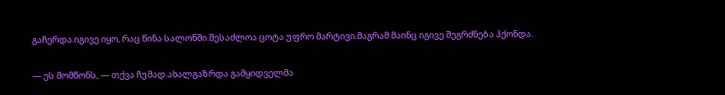გაჩერდა.იგივე იყო, რაც წინა სალონში.შესაძლოა ცოტა უფრო მარტივი.მაგრამ მაინც იგივე შეგრძნება ჰქონდა.

— ეს მომწონს, — თქვა ჩუმად.ახალგაზრდა გამყიდველმა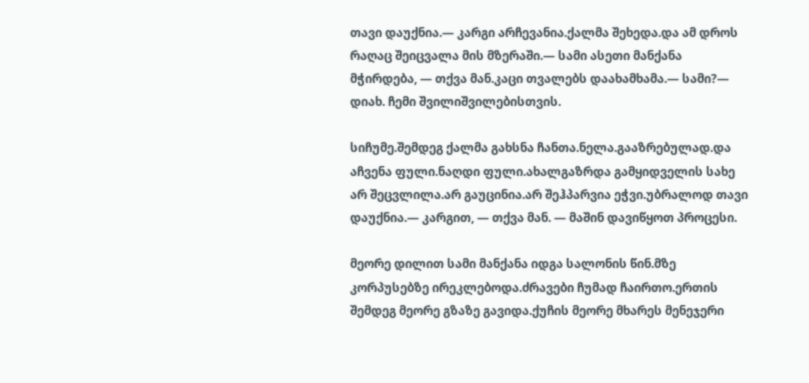თავი დაუქნია.— კარგი არჩევანია.ქალმა შეხედა.და ამ დროს რაღაც შეიცვალა მის მზერაში.— სამი ასეთი მანქანა მჭირდება, — თქვა მან.კაცი თვალებს დაახამხამა.— სამი?— დიახ. ჩემი შვილიშვილებისთვის.

სიჩუმე.შემდეგ ქალმა გახსნა ჩანთა.ნელა.გააზრებულად.და აჩვენა ფული.ნაღდი ფული.ახალგაზრდა გამყიდველის სახე არ შეცვლილა.არ გაუცინია.არ შეჰპარვია ეჭვი.უბრალოდ თავი დაუქნია.— კარგით, — თქვა მან. — მაშინ დავიწყოთ პროცესი.

მეორე დილით სამი მანქანა იდგა სალონის წინ.მზე კორპუსებზე ირეკლებოდა.ძრავები ჩუმად ჩაირთო.ერთის შემდეგ მეორე გზაზე გავიდა.ქუჩის მეორე მხარეს მენეჯერი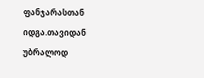ფანჯარასთან იდგა.თავიდან უბრალოდ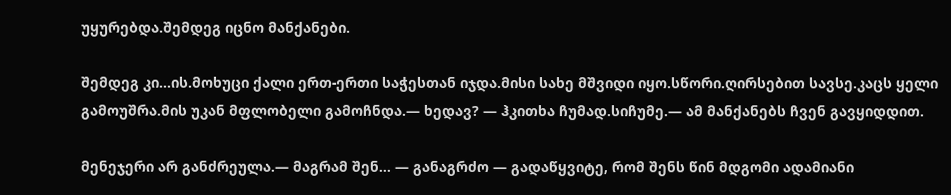უყურებდა.შემდეგ იცნო მანქანები.

შემდეგ კი…ის.მოხუცი ქალი ერთ-ერთი საჭესთან იჯდა.მისი სახე მშვიდი იყო.სწორი.ღირსებით სავსე.კაცს ყელი გამოუშრა.მის უკან მფლობელი გამოჩნდა.— ხედავ? — ჰკითხა ჩუმად.სიჩუმე.— ამ მანქანებს ჩვენ გავყიდდით.

მენეჯერი არ განძრეულა.— მაგრამ შენ… — განაგრძო — გადაწყვიტე, რომ შენს წინ მდგომი ადამიანი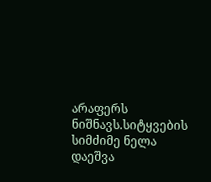არაფერს ნიშნავს.სიტყვების სიმძიმე ნელა დაეშვა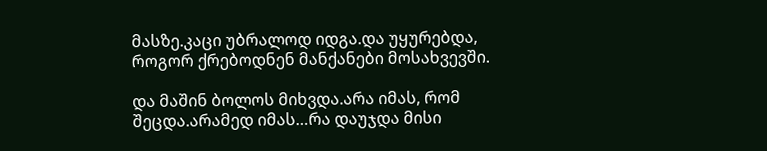მასზე.კაცი უბრალოდ იდგა.და უყურებდა, როგორ ქრებოდნენ მანქანები მოსახვევში.

და მაშინ ბოლოს მიხვდა.არა იმას, რომ შეცდა.არამედ იმას…რა დაუჯდა მისი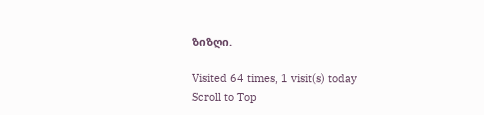ზიზღი.

Visited 64 times, 1 visit(s) today
Scroll to Top